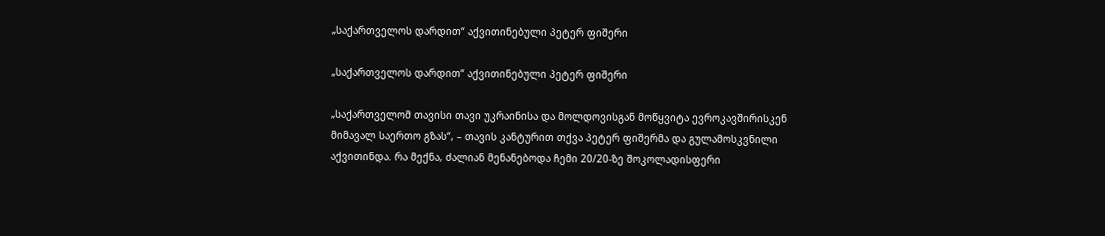„საქართველოს დარდით“ აქვითინებული პეტერ ფიშერი

„საქართველოს დარდით“ აქვითინებული პეტერ ფიშერი

„საქართველომ თავისი თავი უკრაინისა და მოლდოვისგან მოწყვიტა ევროკავშირისკენ მიმავალ საერთო გზას“, – თავის კანტურით თქვა პეტერ ფიშერმა და გულამოსკვნილი აქვითინდა. რა მექნა, ძალიან მენანებოდა ჩემი 20/20-ზე შოკოლადისფერი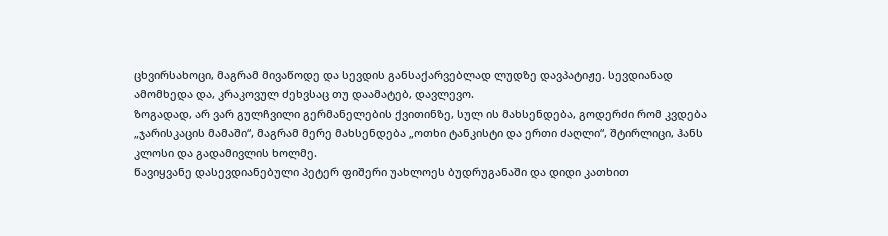ცხვირსახოცი, მაგრამ მივაწოდე და სევდის განსაქარვებლად ლუდზე დავპატიჟე. სევდიანად ამომხედა და, კრაკოვულ ძეხვსაც თუ დაამატებ, დავლევო.
ზოგადად, არ ვარ გულჩვილი გერმანელების ქვითინზე, სულ ის მახსენდება, გოდერძი რომ კვდება „ჯარისკაცის მამაში“, მაგრამ მერე მახსენდება „ოთხი ტანკისტი და ერთი ძაღლი“, შტირლიცი, ჰანს კლოსი და გადამივლის ხოლმე.
წავიყვანე დასევდიანებული პეტერ ფიშერი უახლოეს ბუდრუგანაში და დიდი კათხით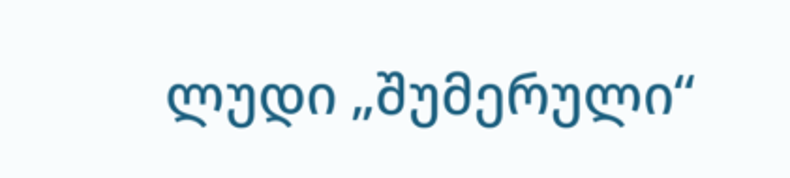ლუდი „შუმერული“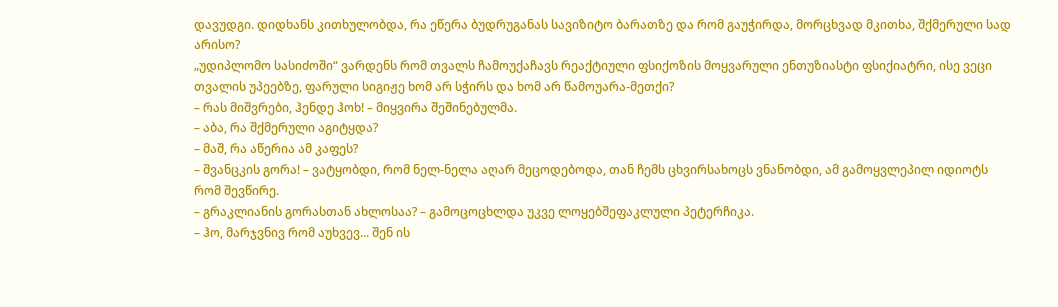დავუდგი. დიდხანს კითხულობდა, რა ეწერა ბუდრუგანას სავიზიტო ბარათზე და რომ გაუჭირდა, მორცხვად მკითხა, შქმერული სად არისო?
„უდიპლომო სასიძოში“ ვარდენს რომ თვალს ჩამოუქაჩავს რეაქტიული ფსიქოზის მოყვარული ენთუზიასტი ფსიქიატრი, ისე ვეცი თვალის უპეებზე, ფარული სიგიჟე ხომ არ სჭირს და ხომ არ წამოუარა-მეთქი?
– რას მიშვრები, ჰენდე ჰოხ! – მიყვირა შეშინებულმა.
– აბა, რა შქმერული აგიტყდა?
– მაშ, რა აწერია ამ კაფეს?
– შვანცკის გორა! – ვატყობდი, რომ ნელ-ნელა აღარ მეცოდებოდა, თან ჩემს ცხვირსახოცს ვნანობდი, ამ გამოყვლეპილ იდიოტს რომ შევწირე.
– გრაკლიანის გორასთან ახლოსაა? – გამოცოცხლდა უკვე ლოყებშეფაკლული პეტერჩიკა.
– ჰო, მარჯვნივ რომ აუხვევ... შენ ის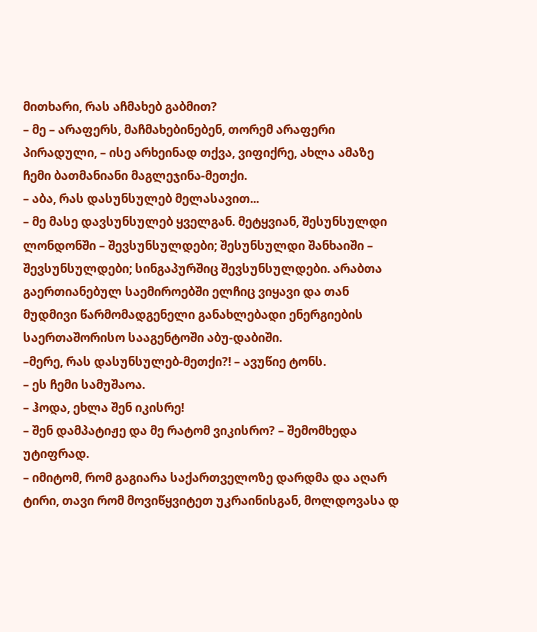მითხარი, რას აჩმახებ გაბმით?
– მე – არაფერს, მაჩმახებინებენ, თორემ არაფერი პირადული, – ისე არხეინად თქვა, ვიფიქრე, ახლა ამაზე ჩემი ბათმანიანი მაგლეჯინა-მეთქი.
– აბა, რას დასუნსულებ მელასავით...
– მე მასე დავსუნსულებ ყველგან. მეტყვიან, შესუნსულდი ლონდონში – შევსუნსულდები; შესუნსულდი შანხაიში – შევსუნსულდები; სინგაპურშიც შევსუნსულდები. არაბთა გაერთიანებულ საემიროებში ელჩიც ვიყავი და თან მუდმივი წარმომადგენელი განახლებადი ენერგიების საერთაშორისო სააგენტოში აბუ-დაბიში.
–მერე, რას დასუნსულებ-მეთქი?! – ავუწიე ტონს.
– ეს ჩემი სამუშაოა.
– ჰოდა, ეხლა შენ იკისრე!
– შენ დამპატიჟე და მე რატომ ვიკისრო? – შემომხედა უტიფრად.
– იმიტომ, რომ გაგიარა საქართველოზე დარდმა და აღარ ტირი, თავი რომ მოვიწყვიტეთ უკრაინისგან, მოლდოვასა დ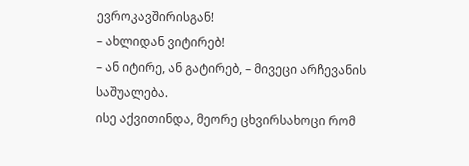ევროკავშირისგან!
– ახლიდან ვიტირებ!
– ან იტირე, ან გატირებ, – მივეცი არჩევანის საშუალება.
ისე აქვითინდა, მეორე ცხვირსახოცი რომ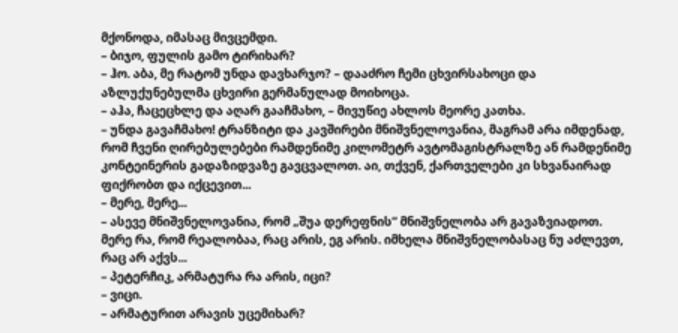მქონოდა, იმასაც მივცემდი.
– ბიჯო, ფულის გამო ტირიხარ?
– ჰო. აბა, მე რატომ უნდა დავხარჯო? – დააძრო ჩემი ცხვირსახოცი და აზლუქუნებულმა ცხვირი გერმანულად მოიხოცა.
– აჰა, ჩაცეცხლე და აღარ გააჩმახო, – მივუწიე ახლოს მეორე კათხა.
– უნდა გავაჩმახო! ტრანზიტი და კავშირები მნიშვნელოვანია, მაგრამ არა იმდენად, რომ ჩვენი ღირებულებები რამდენიმე კილომეტრ ავტომაგისტრალზე ან რამდენიმე კონტეინერის გადაზიდვაზე გავცვალოთ. აი, თქვენ, ქართველები კი სხვანაირად ფიქრობთ და იქცევით...
– მერე, მერე...
– ასევე მნიშვნელოვანია, რომ „შუა დერეფნის” მნიშვნელობა არ გავაზვიადოთ. მერე რა, რომ რეალობაა, რაც არის, ეგ არის. იმხელა მნიშვნელობასაც ნუ აძლევთ, რაც არ აქვს...
– პეტერჩიკ, არმატურა რა არის, იცი?
– ვიცი.
– არმატურით არავის უცემიხარ?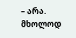– არა. მხოლოდ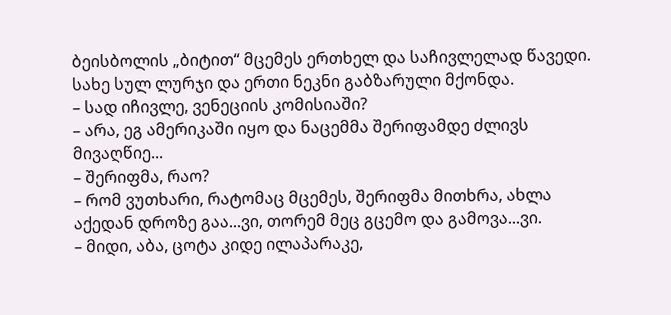ბეისბოლის „ბიტით“ მცემეს ერთხელ და საჩივლელად წავედი. სახე სულ ლურჯი და ერთი ნეკნი გაბზარული მქონდა.
– სად იჩივლე, ვენეციის კომისიაში?
– არა, ეგ ამერიკაში იყო და ნაცემმა შერიფამდე ძლივს მივაღწიე...
– შერიფმა, რაო?
– რომ ვუთხარი, რატომაც მცემეს, შერიფმა მითხრა, ახლა აქედან დროზე გაა...ვი, თორემ მეც გცემო და გამოვა...ვი.
– მიდი, აბა, ცოტა კიდე ილაპარაკე,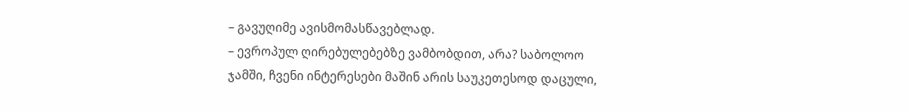– გავუღიმე ავისმომასწავებლად.
– ევროპულ ღირებულებებზე ვამბობდით, არა? საბოლოო ჯამში, ჩვენი ინტერესები მაშინ არის საუკეთესოდ დაცული,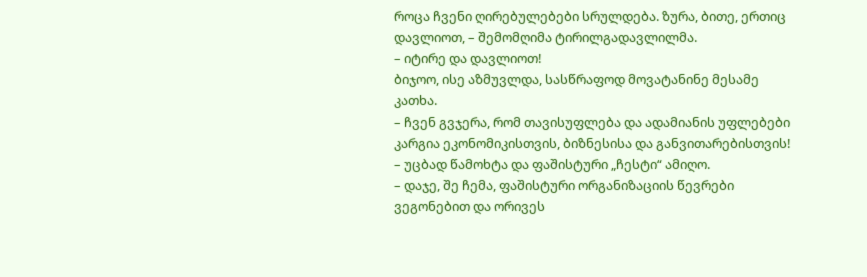როცა ჩვენი ღირებულებები სრულდება. ზურა, ბითე, ერთიც დავლიოთ, – შემომღიმა ტირილგადავლილმა.
– იტირე და დავლიოთ!
ბიჯოო, ისე აზმუვლდა, სასწრაფოდ მოვატანინე მესამე კათხა.
– ჩვენ გვჯერა, რომ თავისუფლება და ადამიანის უფლებები კარგია ეკონომიკისთვის, ბიზნესისა და განვითარებისთვის! – უცბად წამოხტა და ფაშისტური „ჩესტი“ ამიღო.
– დაჯე, შე ჩემა, ფაშისტური ორგანიზაციის წევრები ვეგონებით და ორივეს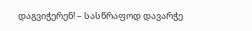დაგვიჭერენ! – სასწრაფოდ დავარჭე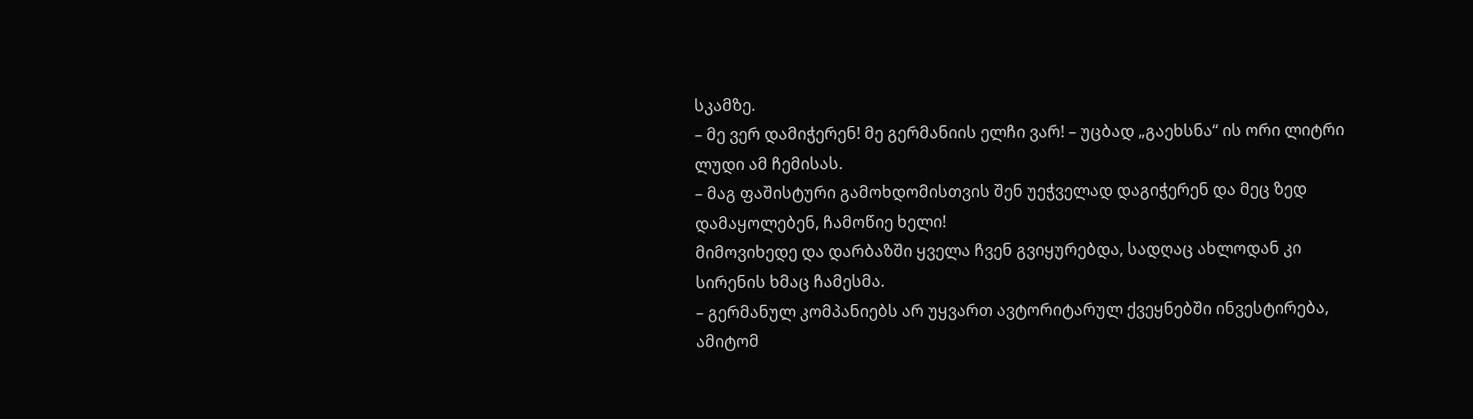სკამზე.
– მე ვერ დამიჭერენ! მე გერმანიის ელჩი ვარ! – უცბად „გაეხსნა“ ის ორი ლიტრი ლუდი ამ ჩემისას.
– მაგ ფაშისტური გამოხდომისთვის შენ უეჭველად დაგიჭერენ და მეც ზედ დამაყოლებენ, ჩამოწიე ხელი!
მიმოვიხედე და დარბაზში ყველა ჩვენ გვიყურებდა, სადღაც ახლოდან კი სირენის ხმაც ჩამესმა.
– გერმანულ კომპანიებს არ უყვართ ავტორიტარულ ქვეყნებში ინვესტირება, ამიტომ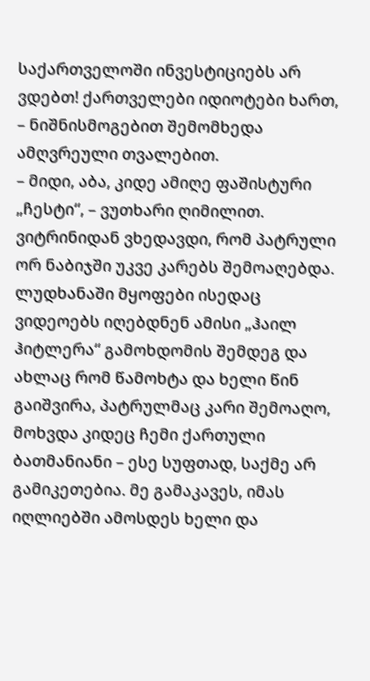საქართველოში ინვესტიციებს არ ვდებთ! ქართველები იდიოტები ხართ, – ნიშნისმოგებით შემომხედა ამღვრეული თვალებით.
– მიდი, აბა, კიდე ამიღე ფაშისტური „ჩესტი“, – ვუთხარი ღიმილით.
ვიტრინიდან ვხედავდი, რომ პატრული ორ ნაბიჯში უკვე კარებს შემოაღებდა. ლუდხანაში მყოფები ისედაც ვიდეოებს იღებდნენ ამისი „ჰაილ ჰიტლერა“ გამოხდომის შემდეგ და ახლაც რომ წამოხტა და ხელი წინ გაიშვირა, პატრულმაც კარი შემოაღო, მოხვდა კიდეც ჩემი ქართული ბათმანიანი – ესე სუფთად, საქმე არ გამიკეთებია. მე გამაკავეს, იმას იღლიებში ამოსდეს ხელი და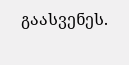გაასვენეს.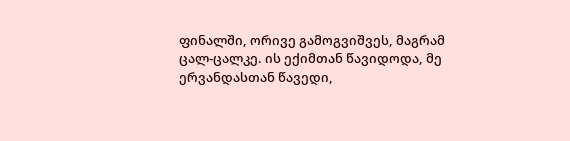ფინალში, ორივე გამოგვიშვეს, მაგრამ ცალ-ცალკე. ის ექიმთან წავიდოდა, მე ერვანდასთან წავედი,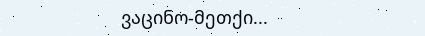ვაცინო-მეთქი...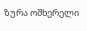ზურა ოშხერელი